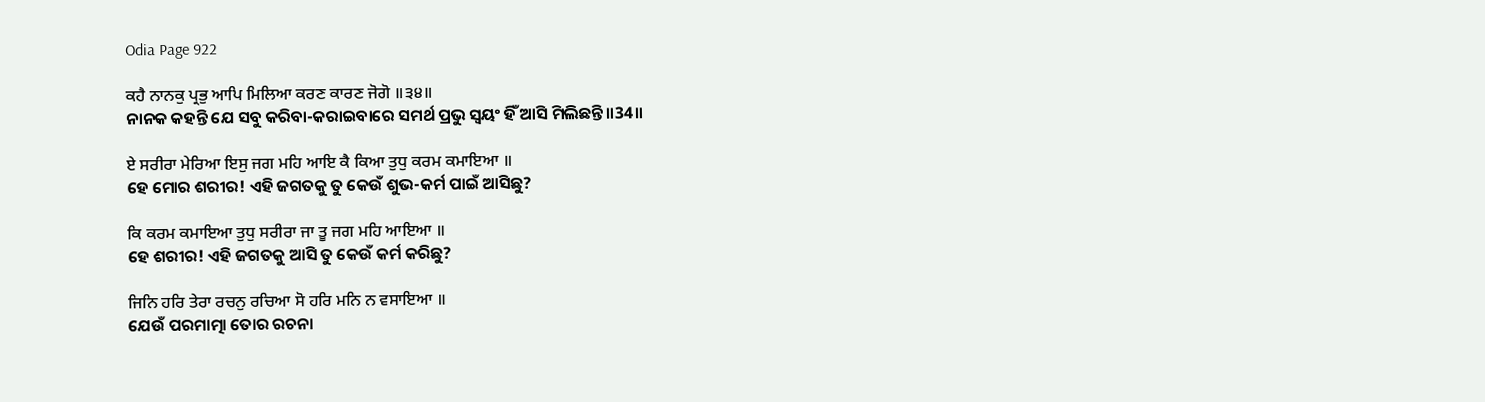Odia Page 922

ਕਹੈ ਨਾਨਕੁ ਪ੍ਰਭੁ ਆਪਿ ਮਿਲਿਆ ਕਰਣ ਕਾਰਣ ਜੋਗੋ ॥੩੪॥
ନାନକ କହନ୍ତି ଯେ ସବୁ କରିବା-କରାଇବାରେ ସମର୍ଥ ପ୍ରଭୁ ସ୍ଵୟଂ ହିଁ ଆସି ମିଲିଛନ୍ତି॥34॥

ਏ ਸਰੀਰਾ ਮੇਰਿਆ ਇਸੁ ਜਗ ਮਹਿ ਆਇ ਕੈ ਕਿਆ ਤੁਧੁ ਕਰਮ ਕਮਾਇਆ ॥
ହେ ମୋର ଶରୀର! ଏହି ଜଗତକୁ ତୁ କେଉଁ ଶୁଭ-କର୍ମ ପାଇଁ ଆସିଛୁ?

ਕਿ ਕਰਮ ਕਮਾਇਆ ਤੁਧੁ ਸਰੀਰਾ ਜਾ ਤੂ ਜਗ ਮਹਿ ਆਇਆ ॥
ହେ ଶରୀର! ଏହି ଜଗତକୁ ଆସି ତୁ କେଉଁ କର୍ମ କରିଛୁ?

ਜਿਨਿ ਹਰਿ ਤੇਰਾ ਰਚਨੁ ਰਚਿਆ ਸੋ ਹਰਿ ਮਨਿ ਨ ਵਸਾਇਆ ॥
ଯେଉଁ ପରମାତ୍ମା ତୋର ରଚନା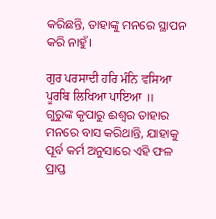କରିଛନ୍ତି, ତାହାଙ୍କୁ ମନରେ ସ୍ଥାପନ କରି ନାହୁଁ।

ਗੁਰ ਪਰਸਾਦੀ ਹਰਿ ਮੰਨਿ ਵਸਿਆ ਪੂਰਬਿ ਲਿਖਿਆ ਪਾਇਆ ॥
ଗୁରୁଙ୍କ କୃପାରୁ ଈଶ୍ଵର ତାହାର ମନରେ ବାସ କରିଥାନ୍ତି, ଯାହାକୁ ପୂର୍ବ କର୍ମ ଅନୁସାରେ ଏହି ଫଳ ପ୍ରାପ୍ତ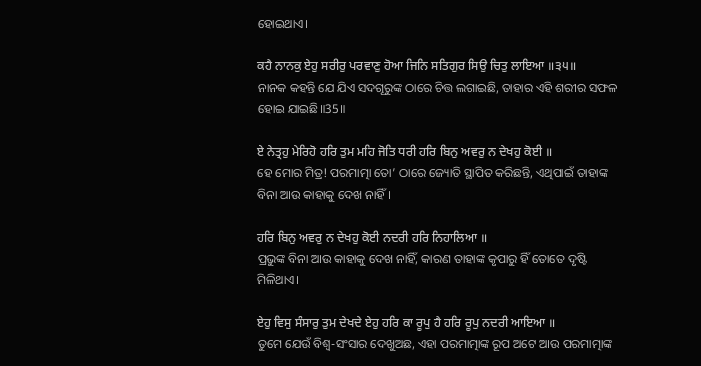ହୋଇଥାଏ।

ਕਹੈ ਨਾਨਕੁ ਏਹੁ ਸਰੀਰੁ ਪਰਵਾਣੁ ਹੋਆ ਜਿਨਿ ਸਤਿਗੁਰ ਸਿਉ ਚਿਤੁ ਲਾਇਆ ॥੩੫॥
ନାନକ କହନ୍ତି ଯେ ଯିଏ ସଦଗୂରୁଙ୍କ ଠାରେ ଚିତ୍ତ ଲଗାଇଛି, ତାହାର ଏହି ଶରୀର ସଫଳ ହୋଇ ଯାଇଛି॥35॥

ਏ ਨੇਤ੍ਰਹੁ ਮੇਰਿਹੋ ਹਰਿ ਤੁਮ ਮਹਿ ਜੋਤਿ ਧਰੀ ਹਰਿ ਬਿਨੁ ਅਵਰੁ ਨ ਦੇਖਹੁ ਕੋਈ ॥
ହେ ମୋର ମିତ୍ର! ପରମାତ୍ମା ତୋ’ ଠାରେ ଜ୍ୟୋତି ସ୍ଥାପିତ କରିଛନ୍ତି, ଏଥିପାଇଁ ତାହାଙ୍କ ବିନା ଆଉ କାହାକୁ ଦେଖ ନାହିଁ।

ਹਰਿ ਬਿਨੁ ਅਵਰੁ ਨ ਦੇਖਹੁ ਕੋਈ ਨਦਰੀ ਹਰਿ ਨਿਹਾਲਿਆ ॥
ପ୍ରଭୁଙ୍କ ବିନା ଆଉ କାହାକୁ ଦେଖ ନାହିଁ, କାରଣ ତାହାଙ୍କ କୃପାରୁ ହିଁ ତୋତେ ଦୃଷ୍ଟି ମିଳିଥାଏ।

ਏਹੁ ਵਿਸੁ ਸੰਸਾਰੁ ਤੁਮ ਦੇਖਦੇ ਏਹੁ ਹਰਿ ਕਾ ਰੂਪੁ ਹੈ ਹਰਿ ਰੂਪੁ ਨਦਰੀ ਆਇਆ ॥
ତୁମେ ଯେଉଁ ବିଶ୍ଵ-ସଂସାର ଦେଖୁଅଛ, ଏହା ପରମାତ୍ମାଙ୍କ ରୂପ ଅଟେ ଆଉ ପରମାତ୍ମାଙ୍କ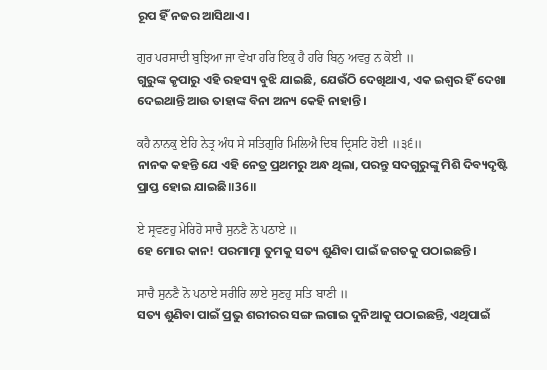ରୂପ ହିଁ ନଜର ଆସିଥାଏ।

ਗੁਰ ਪਰਸਾਦੀ ਬੁਝਿਆ ਜਾ ਵੇਖਾ ਹਰਿ ਇਕੁ ਹੈ ਹਰਿ ਬਿਨੁ ਅਵਰੁ ਨ ਕੋਈ ॥
ଗୁରୁଙ୍କ କୃପାରୁ ଏହି ରହସ୍ୟ ବୁଝି ଯାଇଛି, ଯେଉଁଠି ଦେଖିଥାଏ, ଏକ ଇଶ୍ଵର ହିଁ ଦେଖା ଦେଇଥାନ୍ତି ଆଉ ତାହାଙ୍କ ବିନା ଅନ୍ୟ କେହି ନାହାନ୍ତି।

ਕਹੈ ਨਾਨਕੁ ਏਹਿ ਨੇਤ੍ਰ ਅੰਧ ਸੇ ਸਤਿਗੁਰਿ ਮਿਲਿਐ ਦਿਬ ਦ੍ਰਿਸਟਿ ਹੋਈ ॥੩੬॥
ନାନକ କହନ୍ତି ଯେ ଏହି ନେତ୍ର ପ୍ରଥମରୁ ଅନ୍ଧ ଥିଲା, ପରନ୍ତୁ ସଦଗୁରୁଙ୍କୁ ମିଶି ଦିବ୍ୟଦୃଷ୍ଟି ପ୍ରାପ୍ତ ହୋଇ ଯାଇଛି॥36॥

ਏ ਸ੍ਰਵਣਹੁ ਮੇਰਿਹੋ ਸਾਚੈ ਸੁਨਣੈ ਨੋ ਪਠਾਏ ॥
ହେ ମୋର କାନ! ପରମାତ୍ମା ତୁମକୁ ସତ୍ୟ ଶୁଣିବା ପାଇଁ ଜଗତକୁ ପଠାଇଛନ୍ତି।

ਸਾਚੈ ਸੁਨਣੈ ਨੋ ਪਠਾਏ ਸਰੀਰਿ ਲਾਏ ਸੁਣਹੁ ਸਤਿ ਬਾਣੀ ॥
ସତ୍ୟ ଶୁଣିବା ପାଇଁ ପ୍ରଭୁ ଶରୀରର ସଙ୍ଗ ଲଗାଇ ଦୁନିଆକୁ ପଠାଇଛନ୍ତି, ଏଥିପାଇଁ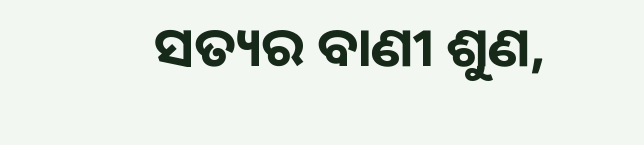ସତ୍ୟର ବାଣୀ ଶୁଣ,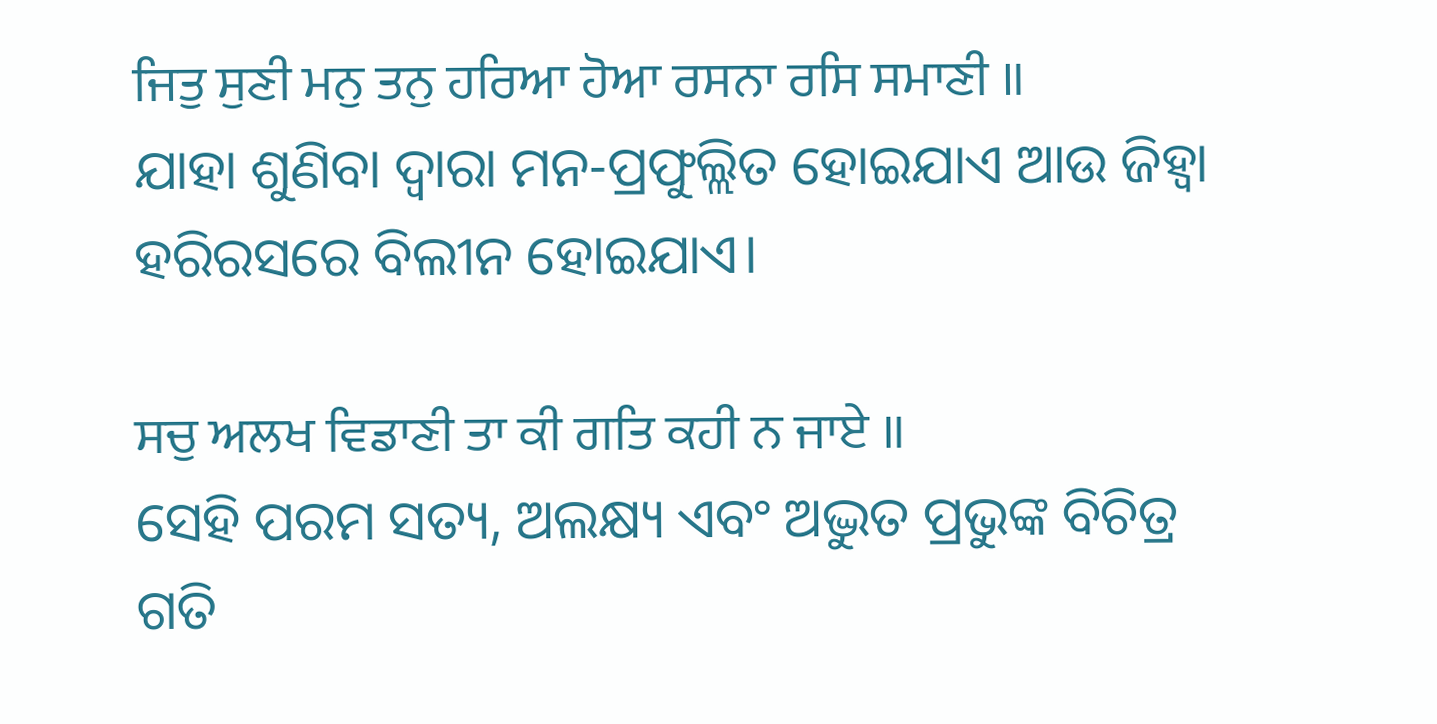ਜਿਤੁ ਸੁਣੀ ਮਨੁ ਤਨੁ ਹਰਿਆ ਹੋਆ ਰਸਨਾ ਰਸਿ ਸਮਾਣੀ ॥
ଯାହା ଶୁଣିବା ଦ୍ଵାରା ମନ-ପ୍ରଫୁଲ୍ଲିତ ହୋଇଯାଏ ଆଉ ଜିହ୍ଵା ହରିରସରେ ବିଲୀନ ହୋଇଯାଏ।

ਸਚੁ ਅਲਖ ਵਿਡਾਣੀ ਤਾ ਕੀ ਗਤਿ ਕਹੀ ਨ ਜਾਏ ॥
ସେହି ପରମ ସତ୍ୟ, ଅଲକ୍ଷ୍ୟ ଏବଂ ଅଦ୍ଭୁତ ପ୍ରଭୁଙ୍କ ବିଚିତ୍ର ଗତି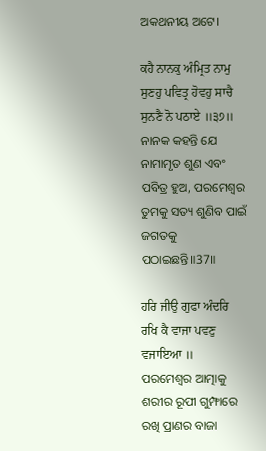ଅକଥନୀୟ ଅଟେ।

ਕਹੈ ਨਾਨਕੁ ਅੰਮ੍ਰਿਤ ਨਾਮੁ ਸੁਣਹੁ ਪਵਿਤ੍ਰ ਹੋਵਹੁ ਸਾਚੈ ਸੁਨਣੈ ਨੋ ਪਠਾਏ ॥੩੭॥
ନାନକ କହନ୍ତି ଯେ ନାମାମୃତ ଶୁଣ ଏବଂ ପବିତ୍ର ହୁଅ, ପରମେଶ୍ଵର ତୁମକୁ ସତ୍ୟ ଶୁଣିବ ପାଇଁ ଜଗତକୁ ପଠାଇଛନ୍ତି॥37॥

ਹਰਿ ਜੀਉ ਗੁਫਾ ਅੰਦਰਿ ਰਖਿ ਕੈ ਵਾਜਾ ਪਵਣੁ ਵਜਾਇਆ ॥
ପରମେଶ୍ଵର ଆତ୍ମାକୁ ଶରୀର ରୂପୀ ଗୁମ୍ଫାରେ ରଖି ପ୍ରାଣର ବାଜା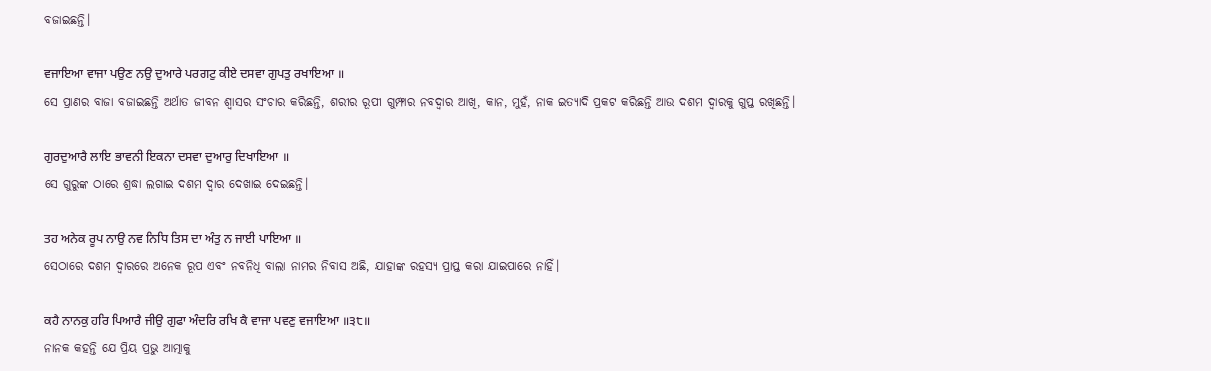ବଜାଇଛନ୍ତି।

ਵਜਾਇਆ ਵਾਜਾ ਪਉਣ ਨਉ ਦੁਆਰੇ ਪਰਗਟੁ ਕੀਏ ਦਸਵਾ ਗੁਪਤੁ ਰਖਾਇਆ ॥
ସେ ପ୍ରାଣର ବାଜା ବଜାଇଛନ୍ତି ଅର୍ଥାତ ଜୀବନ ଶ୍ଵାସର ସଂଚାର କରିଛନ୍ତି, ଶରୀର ରୂପୀ ଗୁମ୍ଫାର ନବଦ୍ଵାର ଆଖି, କାନ, ମୁହଁ, ନାକ ଇତ୍ୟାଦି ପ୍ରକଟ କରିଛନ୍ତି ଆଉ ଦଶମ ଦ୍ଵାରକୁ ଗୁପ୍ତ ରଖିଛନ୍ତି।

ਗੁਰਦੁਆਰੈ ਲਾਇ ਭਾਵਨੀ ਇਕਨਾ ਦਸਵਾ ਦੁਆਰੁ ਦਿਖਾਇਆ ॥
ସେ ଗୁରୁଙ୍କ ଠାରେ ଶ୍ରଦ୍ଧା ଲଗାଇ ଦଶମ ଦ୍ଵାର ଦେଖାଇ ଦେଇଛନ୍ତି।

ਤਹ ਅਨੇਕ ਰੂਪ ਨਾਉ ਨਵ ਨਿਧਿ ਤਿਸ ਦਾ ਅੰਤੁ ਨ ਜਾਈ ਪਾਇਆ ॥
ସେଠାରେ ଦଶମ ଦ୍ଵାରରେ ଅନେକ ରୂପ ଏବଂ ନବନିଧି ବାଲା ନାମର ନିବାସ ଅଛି, ଯାହାଙ୍କ ରହସ୍ୟ ପ୍ରାପ୍ତ କରା ଯାଇପାରେ ନାହିଁ।

ਕਹੈ ਨਾਨਕੁ ਹਰਿ ਪਿਆਰੈ ਜੀਉ ਗੁਫਾ ਅੰਦਰਿ ਰਖਿ ਕੈ ਵਾਜਾ ਪਵਣੁ ਵਜਾਇਆ ॥੩੮॥
ନାନକ କହନ୍ତି ଯେ ପ୍ରିୟ ପ୍ରଭୁ ଆତ୍ମାକୁ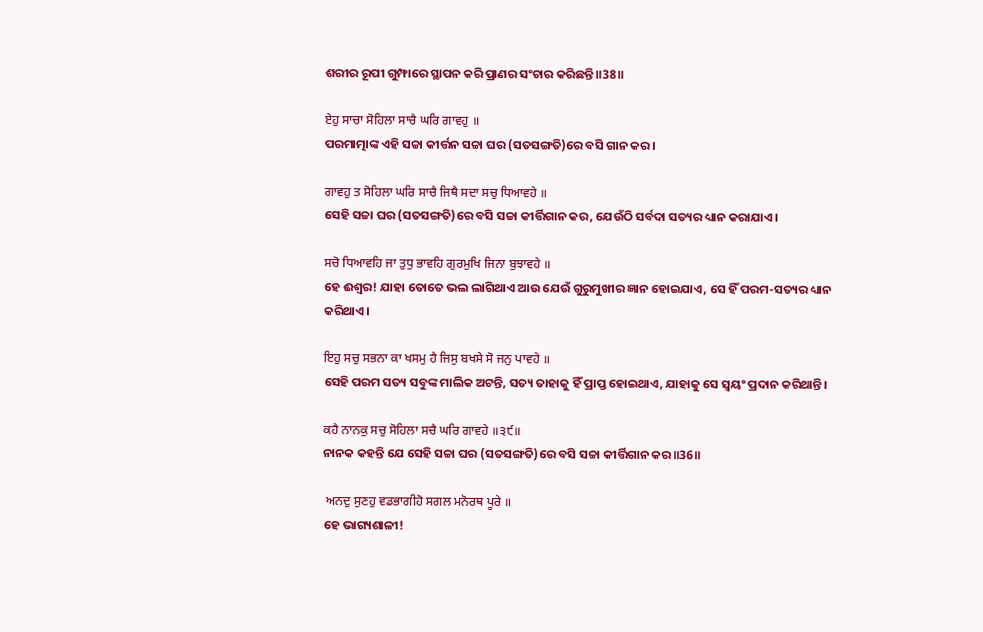ଶରୀର ରୂପୀ ଗୁମ୍ଫାରେ ସ୍ଥାପନ କରି ପ୍ରାଣର ସଂଚାର କରିଛନ୍ତି॥38॥

ਏਹੁ ਸਾਚਾ ਸੋਹਿਲਾ ਸਾਚੈ ਘਰਿ ਗਾਵਹੁ ॥
ପରମାତ୍ମାଙ୍କ ଏହି ସଚ୍ଚା କୀର୍ତ୍ତନ ସଚ୍ଚା ଘର (ସତସଙ୍ଗତି)ରେ ବସି ଗାନ କର।

ਗਾਵਹੁ ਤ ਸੋਹਿਲਾ ਘਰਿ ਸਾਚੈ ਜਿਥੈ ਸਦਾ ਸਚੁ ਧਿਆਵਹੇ ॥
ସେହି ସଚ୍ଚା ଘର (ସତସଙ୍ଗତି)ରେ ବସି ସଚ୍ଚା କୀର୍ତ୍ତିଗାନ କର, ଯେଉଁଠି ସର୍ବଦା ସତ୍ୟର ଧ୍ୟାନ କରାଯାଏ।

ਸਚੋ ਧਿਆਵਹਿ ਜਾ ਤੁਧੁ ਭਾਵਹਿ ਗੁਰਮੁਖਿ ਜਿਨਾ ਬੁਝਾਵਹੇ ॥
ହେ ଈଶ୍ଵର! ଯାହା ତୋତେ ଭଲ ଲାଗିଥାଏ ଆଉ ଯେଉଁ ଗୁରୁମୁଖୀର ଜ୍ଞାନ ହୋଇଯାଏ, ସେ ହିଁ ପରମ-ସତ୍ୟର ଧ୍ୟାନ କରିଥାଏ।

ਇਹੁ ਸਚੁ ਸਭਨਾ ਕਾ ਖਸਮੁ ਹੈ ਜਿਸੁ ਬਖਸੇ ਸੋ ਜਨੁ ਪਾਵਹੇ ॥
ସେହି ପରମ ସତ୍ୟ ସବୁଙ୍କ ମାଲିକ ଅଟନ୍ତି, ସତ୍ୟ ତାହାକୁ ହିଁ ପ୍ରାପ୍ତ ହୋଇଥାଏ, ଯାହାକୁ ସେ ସ୍ଵୟଂ ପ୍ରଦାନ କରିଥାନ୍ତି।

ਕਹੈ ਨਾਨਕੁ ਸਚੁ ਸੋਹਿਲਾ ਸਚੈ ਘਰਿ ਗਾਵਹੇ ॥੩੯॥
ନାନକ କହନ୍ତି ଯେ ସେହି ସଚ୍ଚା ଘର (ସତସଙ୍ଗତି)ରେ ବସି ସଚ୍ଚା କୀର୍ତ୍ତିଗାନ କର॥36॥

 ਅਨਦੁ ਸੁਣਹੁ ਵਡਭਾਗੀਹੋ ਸਗਲ ਮਨੋਰਥ ਪੂਰੇ ॥
ହେ ଭାଗ୍ୟଶାଳୀ!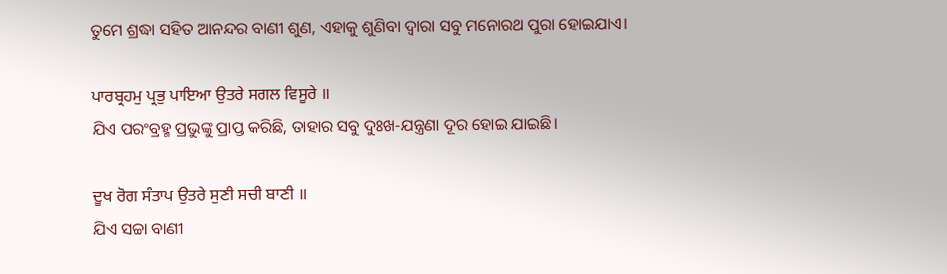ତୁମେ ଶ୍ରଦ୍ଧା ସହିତ ଆନନ୍ଦର ବାଣୀ ଶୁଣ, ଏହାକୁ ଶୁଣିବା ଦ୍ଵାରା ସବୁ ମନୋରଥ ପୁରା ହୋଇଯାଏ।

ਪਾਰਬ੍ਰਹਮੁ ਪ੍ਰਭੁ ਪਾਇਆ ਉਤਰੇ ਸਗਲ ਵਿਸੂਰੇ ॥
ଯିଏ ପରଂବ୍ରହ୍ମ ପ୍ରଭୁଙ୍କୁ ପ୍ରାପ୍ତ କରିଛି, ତାହାର ସବୁ ଦୁଃଖ-ଯନ୍ତ୍ରଣା ଦୂର ହୋଇ ଯାଇଛି।

ਦੂਖ ਰੋਗ ਸੰਤਾਪ ਉਤਰੇ ਸੁਣੀ ਸਚੀ ਬਾਣੀ ॥
ଯିଏ ସଚ୍ଚା ବାଣୀ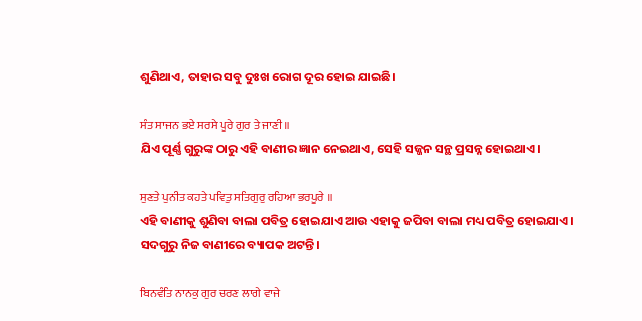ଶୁଣିଥାଏ, ତାହାର ସବୁ ଦୁଃଖ ରୋଗ ଦୂର ହୋଇ ଯାଇଛି।

ਸੰਤ ਸਾਜਨ ਭਏ ਸਰਸੇ ਪੂਰੇ ਗੁਰ ਤੇ ਜਾਣੀ ॥
ଯିଏ ପୂର୍ଣ୍ଣ ଗୁରୁଙ୍କ ଠାରୁ ଏହି ବାଣୀର ଜ୍ଞାନ ନେଇଥାଏ, ସେହି ସଜ୍ଜନ ସନ୍ଥ ପ୍ରସନ୍ନ ହୋଇଥାଏ।

ਸੁਣਤੇ ਪੁਨੀਤ ਕਹਤੇ ਪਵਿਤੁ ਸਤਿਗੁਰੁ ਰਹਿਆ ਭਰਪੂਰੇ ॥
ଏହି ବାଣୀକୁ ଶୁଣିବା ବାଲା ପବିତ୍ର ହୋଇଯାଏ ଆଉ ଏହାକୁ ଜପିବା ବାଲା ମଧ୍ୟ ପବିତ୍ର ହୋଇଯାଏ। ସଦଗୁରୁ ନିଜ ବାଣୀରେ ବ୍ୟାପକ ଅଟନ୍ତି।

ਬਿਨਵੰਤਿ ਨਾਨਕੁ ਗੁਰ ਚਰਣ ਲਾਗੇ ਵਾਜੇ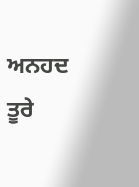ਅਨਹਦ ਤੂਰੇ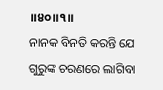॥੪੦॥੧॥
ନାନକ ବିନତି କରନ୍ତି ଯେ ଗୁରୁଙ୍କ ଚରଣରେ ଲାଗିବା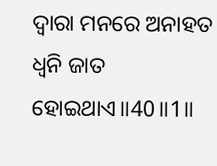ଦ୍ଵାରା ମନରେ ଅନାହତ ଧ୍ୱନି ଜାତ ହୋଇଥାଏ॥40॥1॥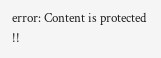error: Content is protected !!